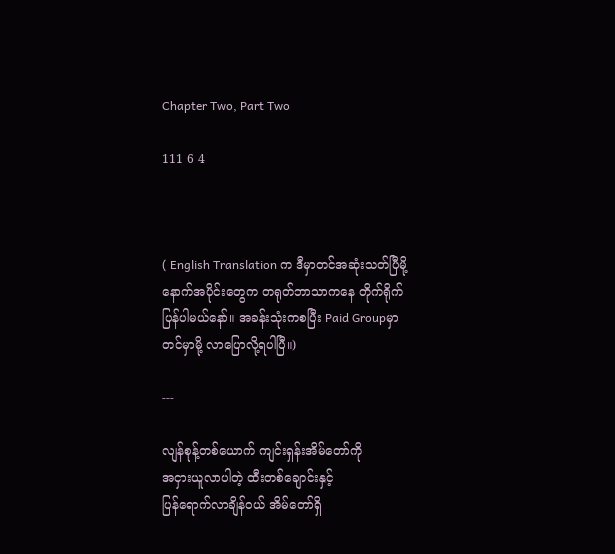Chapter Two, Part Two

111 6 4



( English Translation က ဒီမှာတင်အဆုံးသတ်ပြီမို့ နောက်အပိုင်းတွေက တရုတ်ဘာသာကနေ တိုက်ရိုက်ပြန်ပါမယ်နော်။ အခန်းသုံးကစပြီး Paid Groupမှာတင်မှာမို့ လာပြောလို့ရပါပြီ။)

---

လျန်စုန့်တစ်ယောက် ကျင်းရှန်းအိမ်တော်ကို
အငှားယူလာပါတဲ့ ထီးတစ်ချောင်းနှင့်
ပြန်ရောက်လာချိန်ဝယ် အိမ်တော်ရှိ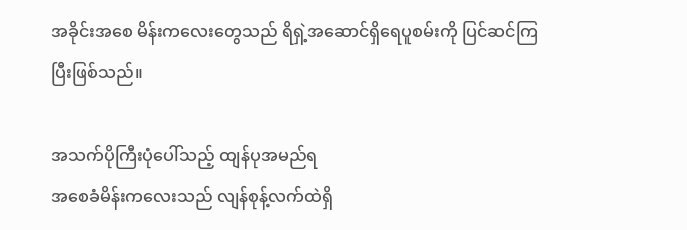အခိုင်း‌‌အစေ မိန်းကလေးတွေသည် ရိရှဲ့အဆောင်ရှိရေပူစမ်းကို ပြင်ဆင်ကြပြီးဖြစ်သည်။

အသက်ပိုကြီးပုံပေါ်သည့် ထျန်ပုအမည်ရ
အစေခံမိန်းကလေးသည် လျန်စုန့်လက်ထဲရှိ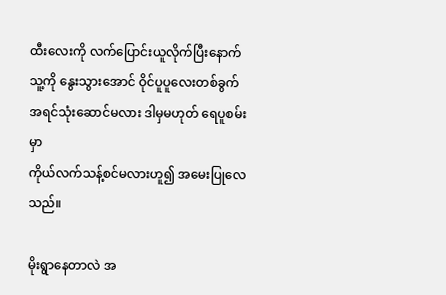ထီးလေးကို လက်ပြောင်းယူလိုက်ပြီးနောက်
သူ့ကို နွေးသွားအောင် ဝိုင်‌ပူပူလေးတစ်ခွက်
အရင်သုံးဆောင်မလား ဒါမှမဟုတ် ရေပူစမ်းမှာ
ကိုယ်လက်သန့်စင်မလားဟူ၍ အမေးပြုလေသည်။

မိုးရွာနေတာလဲ အ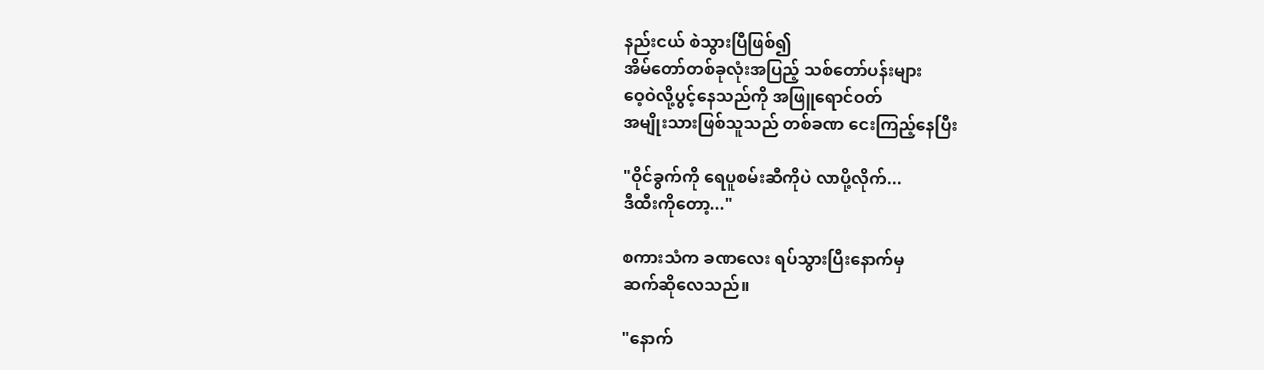နည်းငယ် စဲသွားပြီဖြစ်၍
အိမ်တော်တစ်ခုလုံးအပြည့် သစ်တော်ပန်းများ
ဝေ့ဝဲလို့ပွင့်နေသည်ကို အဖြူရောင်ဝတ်
အမျိုးသားဖြစ်သူသည် တစ်ခဏ ငေးကြည့်နေပြီး

"ဝိုင်ခွက်ကို ရေပူစမ်းဆီကိုပဲ လာပို့လိုက်...
ဒီထီးကိုတော့..."

စကားသံက ခဏလေး ရပ်သွားပြီးနောက်မှ
ဆက်ဆိုလေသည်။

"နောက်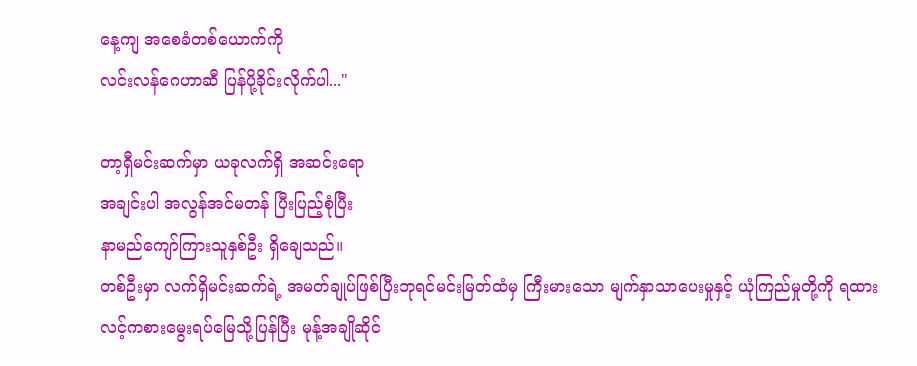နေ့ကျ အစေခံတစ်ယောက်ကို
လင်းလန်ဂေဟာဆီ ပြန်ပို့ခိုင်းလိုက်ပါ..."

တာ့ရှီမင်းဆက်မှာ ယခုလက်ရှိ အဆင်းရော
အချင်းပါ အလွန်အင်မတန် ပြီးပြည့်စုံပြီး
နာမည်ကျော်ကြားသူနှစ်ဦး ရှိချေသည်။
တစ်ဦးမှာ လက်ရှိမင်းဆက်ရဲ့ အမတ်ချုပ်ဖြစ်ပြီးဘုရင်မင်းမြတ်ထံမှ ကြီးမားသော မျက်နှာသာပေးမှုနှင့် ယုံကြည်မှုတို့ကို ရထားလင့်ကစားမွေးရပ်မြေသို့ပြန်ပြီး မုန့်အချိုဆိုင်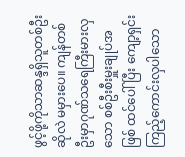ဖွင့်ဖို့ကိုသာဆန္ဒရှိသူတစ်ဦးဆိုလဲ မမှားပေ။ ကျန်တစ်ဦးမှာဂုဏ်သရေကြီးမားလှသော စစ်ဦးစီးမှူးချုပ်အဖြစ် ထင်ပေါ်ပြီး ကျော့ရှင်းကြည့်ကောင်းလှပါသော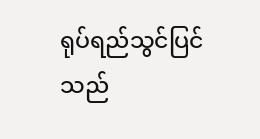ရုပ်ရည်သွင်ပြင်သည်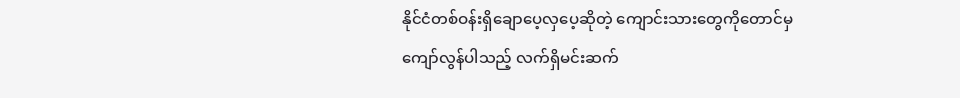နိုင်ငံတစ်ဝန်းရှိချောပေ့လှပေ့ဆိုတဲ့ ကျောင်းသားတွေကိုတောင်မှ
ကျော်လွန်ပါသည့် လက်ရှိမင်းဆက်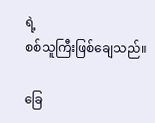ရဲ့
စစ်သူကြီးဖြစ်ချေသည်။

ခြေ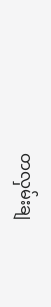တလှမ်းချ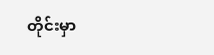တိုင်းမှာ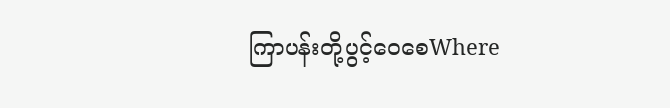ကြာပန်းတို့ပွင့်ဝေစေWhere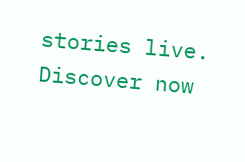stories live. Discover now